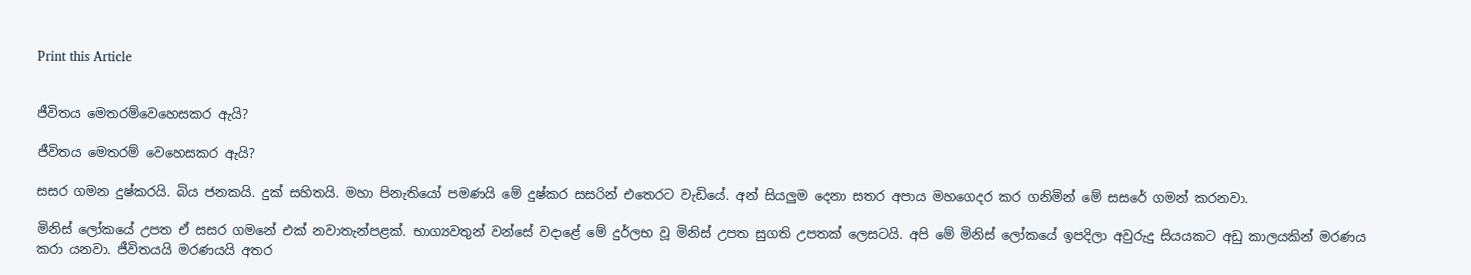Print this Article


ජීවිතය මෙතරම්වෙහෙසකර ඇයි?

ජීවිතය මෙතරම් වෙහෙසකර ඇයි?

සසර ගමන දුෂ්කරයි. බිය ජනකයි. දුක් සහිතයි. මහා පිනැතියෝ පමණයි මේ දුෂ්කර සසරින් එතෙරට වැඩියේ. අන් සියලුම දෙනා සතර අපාය මහගෙදර කර ගනිමින් මේ සසරේ ගමන් කරනවා.

මිනිස් ලෝකයේ උපත ඒ සසර ගමනේ එක් නවාතැන්පළක්. භාග්‍යවතුන් වන්සේ වදාළේ මේ දුර්ලභ වූ මිනිස් උපත සුගති උපතක් ලෙසටයි. අපි මේ මිනිස් ලෝකයේ ඉපදිලා අවුරුදු සියයකට අඩු කාලයකින් මරණය කරා යනවා. ජීවිතයයි මරණයයි අතර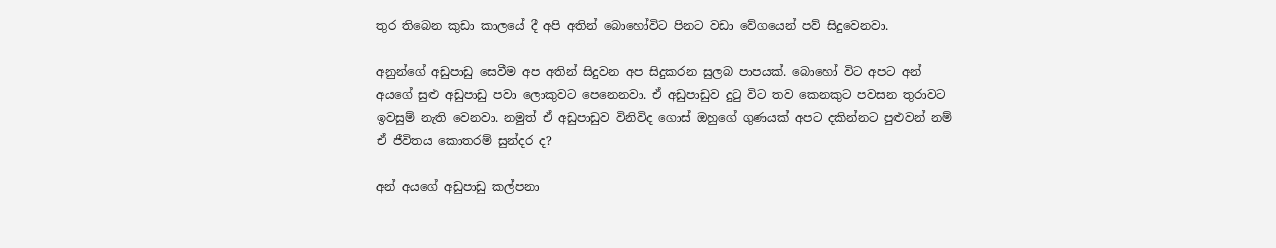තුර තිබෙන කුඩා කාලයේ දී අපි අතින් බොහෝවිට පිනට වඩා වේගයෙන් පව් සිදුවෙනවා.

අනුන්ගේ අඩුපාඩු සෙවීම අප අතින් සිදුවන අප සිදුකරන සුලබ පාපයක්. බොහෝ විට අපට අන් අයගේ සුළු අඩුපාඩු පවා ලොකුවට පෙනෙනවා. ඒ අඩුපාඩුව දුටු විට තව කෙනකුට පවසන තුරාවට ඉවසුම් නැති වෙනවා. නමුත් ඒ අඩුපාඩුව විනිවිද ගොස් ඔහුගේ ගුණයක් අපට දකින්නට පුළුවන් නම් ඒ ජීවිතය කොතරම් සුන්දර ද?

අන් අයගේ අඩුපාඩු කල්පනා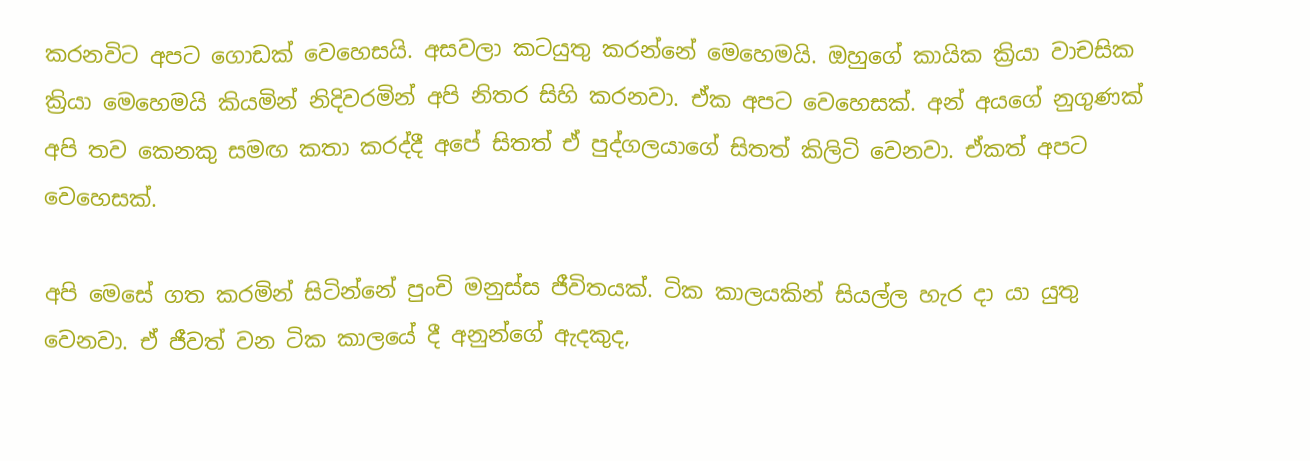කරනවිට අපට ගොඩක් වෙහෙසයි. අසවලා කටයුතු කරන්නේ මෙහෙමයි. ඔහුගේ කායික ක්‍රියා වාචසික ක්‍රියා මෙහෙමයි කියමින් නිදිවරමින් අපි නිතර සිහි කරනවා. ඒක අපට වෙහෙසක්. අන් අයගේ නුගුණක් අපි තව කෙනකු සමඟ කතා කරද්දී අපේ සිතත් ඒ පුද්ගලයාගේ සිතත් කිලිටි වෙනවා. ඒකත් අපට වෙහෙසක්.

අපි මෙසේ ගත කරමින් සිටින්නේ පුංචි මනුස්ස ජීවිතයක්. ටික කාලයකින් සියල්ල හැර දා යා යුතු වෙනවා. ඒ ජීවත් වන ටික කාලයේ දී අනුන්ගේ ඇදකුද,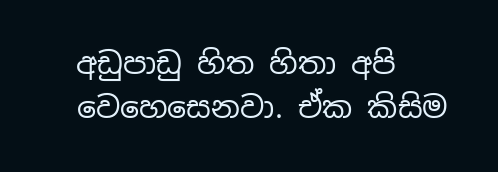අඩුපාඩු හිත හිතා අපි වෙහෙසෙනවා. ඒක කිසිම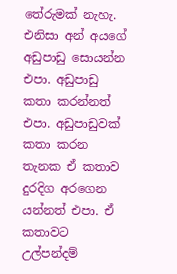තේරුමක් නැහැ. එනිසා අන් අයගේ අඩුපාඩු සොයන්න එපා. අඩුපාඩු කතා කරන්නත් එපා. අඩුපාඩුවක් කතා කරන තැනක ඒ කතාව දුරදිග අරගෙන යන්නත් එපා. ඒ කතාවට උල්පන්දම්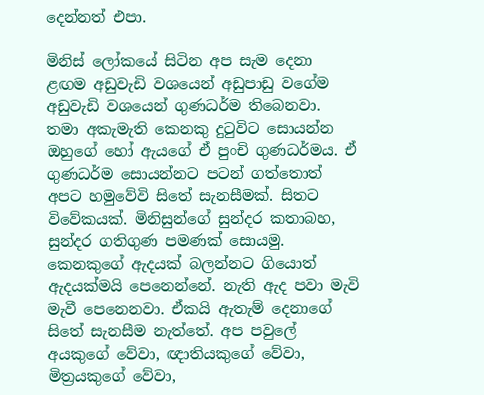දෙන්නත් එපා.

මිනිස් ලෝකයේ සිටින අප සැම දෙනා ළඟම අඩුවැඩි වශයෙන් අඩුපාඩු වගේම අඩුවැඩි වශයෙන් ගුණධර්ම තිබෙනවා. තමා අකැමැති කෙනකු දුටුවිට සොයන්න ඔහුගේ හෝ ඇයගේ ඒ පුංචි ගුණධර්මය. ඒ ගුණධර්ම සොයන්නට පටන් ගත්තොත් අපට හමුවේවි සිතේ සැනසීමක්. සිතට විවේකයක්. මිනිසුන්ගේ සුන්දර කතාබහ, සුන්දර ගතිගුණ පමණක් සොයමු. කෙනකුගේ ඇදයක් බලන්නට ගියොත් ඇදයක්මයි පෙනෙන්නේ. නැති ඇද පවා මැවි මැවී පෙනෙනවා. ඒකයි ඇතැම් දෙනාගේ සිතේ සැනසීම නැත්තේ. අප පවුලේ අයකුගේ වේවා, ඥාතියකුගේ වේවා, මිත්‍රයකුගේ වේවා,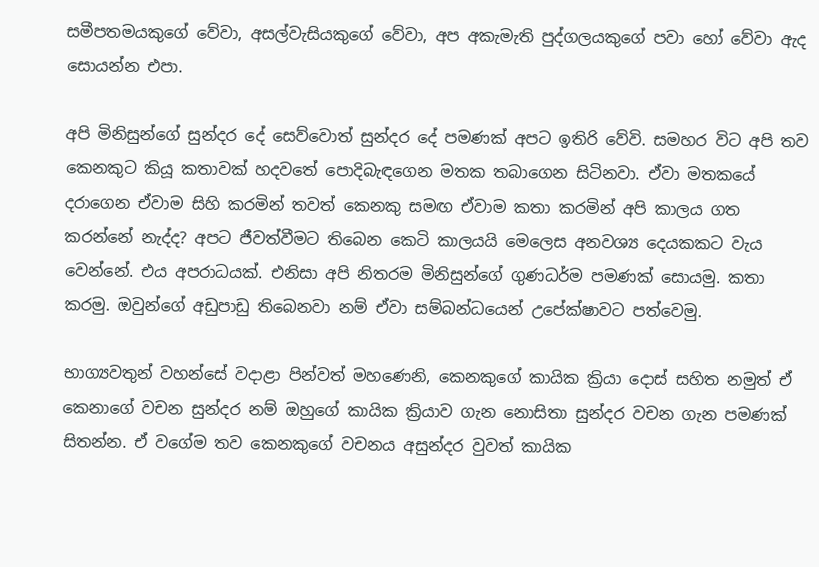සමීපතමයකුගේ වේවා, අසල්වැසියකුගේ වේවා, අප අකැමැති පුද්ගලයකුගේ පවා හෝ වේවා ඇද සොයන්න එපා.

අපි මිනිසුන්ගේ සුන්දර දේ සෙව්වොත් සුන්දර දේ පමණක් අපට ඉතිරි වේවි. සමහර විට අපි තව කෙනකුට කියූ කතාවක් හදවතේ පොදිබැඳගෙන මතක තබාගෙන සිටිනවා. ඒවා මතකයේ දරාගෙන ඒවාම සිහි කරමින් තවත් කෙනකු සමඟ ඒවාම කතා කරමින් අපි කාලය ගත කරන්නේ නැද්ද? අපට ජීවත්වීමට තිබෙන කෙටි කාලයයි මෙලෙස අනවශ්‍ය දෙයකකට වැය වෙන්නේ. එය අපරාධයක්. එනිසා අපි නිතරම මිනිසුන්ගේ ගුණධර්ම පමණක් සොයමු. කතා කරමු. ඔවුන්ගේ අඩුපාඩු තිබෙනවා නම් ඒවා සම්බන්ධයෙන් උපේක්ෂාවට පත්වෙමු.

භාග්‍යවතුන් වහන්සේ වදාළා පින්වත් මහණෙනි, කෙනකුගේ කායික ක්‍රියා දොස් සහිත නමුත් ඒ කෙනාගේ වචන සුන්දර නම් ඔහුගේ කායික ක්‍රියාව ගැන නොසිතා සුන්දර වචන ගැන පමණක් සිතන්න. ඒ වගේම තව කෙනකුගේ වචනය අසුන්දර වුවත් කායික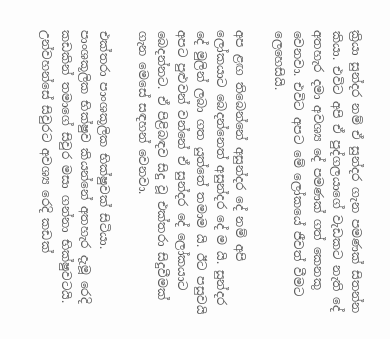ක්‍රියා සුන්දර නම් ඒ සුන්දර ගැන පමණක් සිතන්න කියා. එවිට අපි ඒ පුද්ගලයාගේ වැඩකට නැති දේ අතහැර දමා අවශ්‍ය දේ පමණක් ගත් කෙනකු වෙනවා. එවිට අපට මේ ලෝකයේ ජීවත් වීමට ලෙහෙසියි.

අප ළඟ තිබෙන්නේ අසුන්දර දේ නම් අපි ලෝකයාට බෙදන්නෙත් අසුන්දර දේ ම යි. සුන්දර දේ මුලින් ලබා ගත යුත්තේ තමාම යි. ඊට පසුවයි අපට පුළුවන් වන්නේ ඒ සුන්දර දේ ලෝකයාට බෙදන්නට. ඒ පිළිබඳව සිදු වූ එක්තරා සිදුවීමක් ගැන මෙසේ සඳහන් වෙනවා.

එක්තරා පාංශකූලික භික්ෂුවක් සිටියා. පාංශකූලික භික්ෂුව කියන්නේ අතහැර දැමූ රෙදි කඩකින් තමාගේ සිවුර මසා ගන්නා භික්ෂුවටයි. උන්වහන්සේ සිවුරට අවශ්‍ය රෙදි කඩක්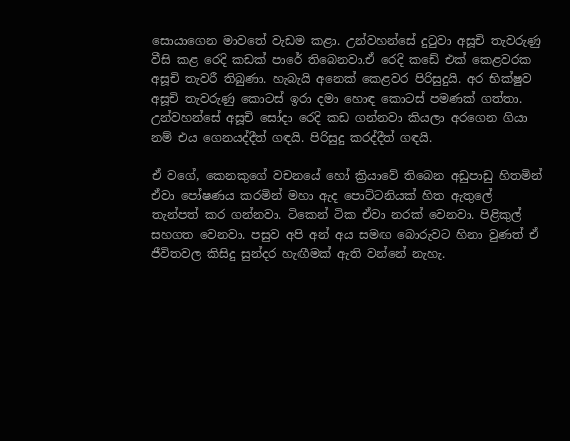සොයාගෙන මාවතේ වැඩම කළා. උන්වහන්සේ දුටුවා අසූචි තැවරුණු වීසි කළ රෙදි කඩක් පාරේ තිබෙනවා.ඒ රෙදි කඩේ එක් කෙළවරක අසූචි තැවරී තිබුණා. හැබැයි අනෙක් කෙළවර පිරිසුදුයි. අර භික්ෂුව අසූචි තැවරුණු කොටස් ඉරා දමා හොඳ කොටස් පමණක් ගත්තා. උන්වහන්සේ අසූචි සෝදා රෙදි කඩ ගන්නවා කියලා අරගෙන ගියා නම් එය ගෙනයද්දීත් ගඳයි. පිරිසුදු කරද්දීත් ගඳයි.

ඒ වගේ, කෙනකුගේ වචනයේ හෝ ක්‍රියාවේ තිබෙන අඩුපාඩු හිතමින් ඒවා පෝෂණය කරමින් මහා ඇද පොට්ටනියක් හිත ඇතුලේ තැන්පත් කර ගන්නවා. ටිකෙන් ටික ඒවා නරක් වෙනවා. පිළිකුල් සහගත වෙනවා. පසුව අපි අන් අය සමඟ බොරුවට හිනා වුණත් ඒ ජීවිතවල කිසිදු සුන්දර හැඟීමක් ඇති වන්නේ නැහැ.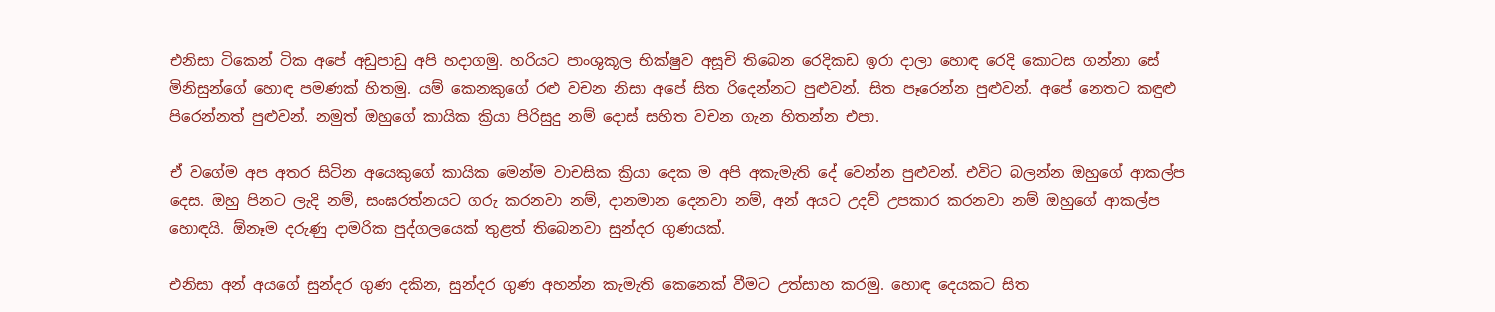එනිසා ටිකෙන් ටික අපේ අඩුපාඩු අපි හදාගමු. හරියට පාංශුකූල භික්ෂුව අසූචි තිබෙන රෙදිකඩ ඉරා දාලා හොඳ රෙදි කොටස ගන්නා සේ මිනිසුන්ගේ හොඳ පමණක් හිතමු. යම් කෙනකුගේ රළු වචන නිසා අපේ සිත රිදෙන්නට පුළුවන්. සිත පෑරෙන්න පුළුවන්. අපේ නෙතට කඳුළු පිරෙන්නත් පුළුවන්. නමුත් ඔහුගේ කායික ක්‍රියා පිරිසුදු නම් දොස් සහිත වචන ගැන හිතන්න එපා.

ඒ වගේම අප අතර සිටින අයෙකුගේ කායික මෙන්ම වාචසික ක්‍රියා දෙක ම අපි අකැමැති දේ වෙන්න පුළුවන්. එවිට බලන්න ඔහුගේ ආකල්ප දෙස. ඔහු පිනට ලැදි නම්, සංඝරත්නයට ගරු කරනවා නම්, දානමාන දෙනවා නම්, අන් අයට උදව් උපකාර කරනවා නම් ඔහුගේ ආකල්ප හොඳයි. ඕනෑම දරුණු දාමරික පුද්ගලයෙක් තුළත් තිබෙනවා සුන්දර ගුණයක්.

එනිසා අන් අයගේ සුන්දර ගුණ දකින, සුන්දර ගුණ අහන්න කැමැති කෙනෙක් වීමට උත්සාහ කරමු. හොඳ දෙයකට සිත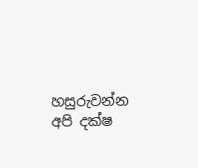හසුරුවන්න අපි දක්ෂ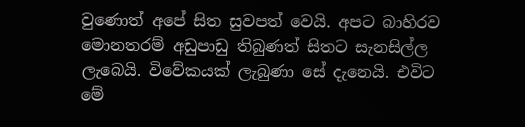වුණොත් අපේ සිත සුවපත් වෙයි. අපට බාහිරව මොනතරම් අඩුපාඩු තිබුණත් සිතට සැනසිල්ල ලැබෙයි. විවේකයක් ලැබුණා සේ දැනෙයි. එවිට මේ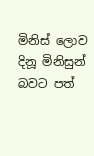මිනිස් ලොව දිනූ මිනිසුන් බවට පත්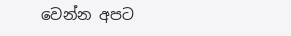වෙන්න අපට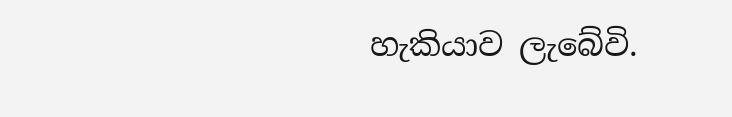හැකියාව ලැබේවි.